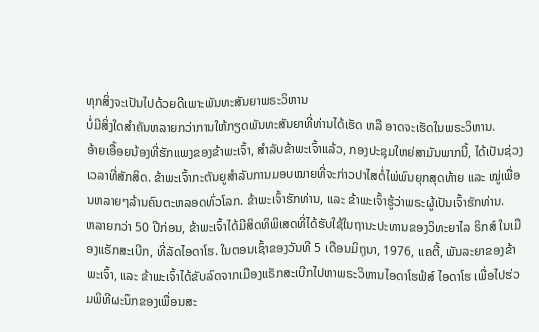ທຸກສິ່ງຈະເປັນໄປດ້ວຍດີເພາະພັນທະສັນຍາພຣະວິຫານ
ບໍ່ມີສິ່ງໃດສຳຄັນຫລາຍກວ່າການໃຫ້ກຽດພັນທະສັນຍາທີ່ທ່ານໄດ້ເຮັດ ຫລື ອາດຈະເຮັດໃນພຣະວິຫານ.
ອ້າຍເອື້ອຍນ້ອງທີ່ຮັກແພງຂອງຂ້າພະເຈົ້າ, ສຳລັບຂ້າພະເຈົ້າແລ້ວ, ກອງປະຊຸມໃຫຍ່ສາມັນພາກນີ້, ໄດ້ເປັນຊ່ວງເວລາທີ່ສັກສິດ. ຂ້າພະເຈົ້າກະຕັນຍູສຳລັບການມອບໝາຍທີ່ຈະກ່າວປາໄສຕໍ່ໄພ່ພົນຍຸກສຸດທ້າຍ ແລະ ໝູ່ເພື່ອນຫລາຍໆລ້ານຄົນຕະຫລອດທົ່ວໂລກ. ຂ້າພະເຈົ້າຮັກທ່ານ, ແລະ ຂ້າພະເຈົ້າຮູ້ວ່າພຣະຜູ້ເປັນເຈົ້າຮັກທ່ານ.
ຫລາຍກວ່າ 50 ປີກ່ອນ, ຂ້າພະເຈົ້າໄດ້ມີສິດທິພິເສດທີ່ໄດ້ຮັບໃຊ້ໃນຖານະປະທານຂອງວິທະຍາໄລ ຣິກສ໌ ໃນເມືອງແຣັກສະເບີກ, ທີ່ລັດໄອດາໂຮ. ໃນຕອນເຊົ້າຂອງວັນທີ 5 ເດືອນມິຖຸນາ, 1976, ແຄຕີ້, ພັນລະຍາຂອງຂ້າພະເຈົ້າ, ແລະ ຂ້າພະເຈົ້າໄດ້ຂັບລົດຈາກເມືອງແຣັກສະເບີກໄປຫາພຣະວິຫານໄອດາໂຮຟໍສ໌ ໄອດາໂຮ ເພື່ອໄປຮ່ວມພິທີຜະນຶກຂອງເພື່ອນສະ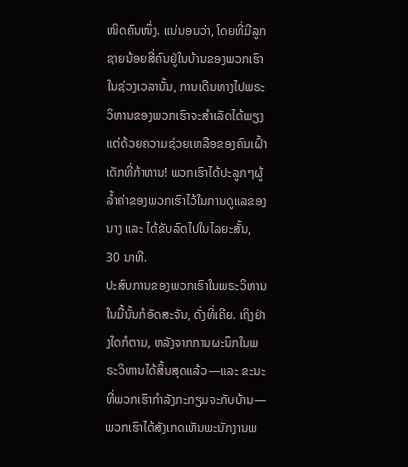ໜິດຄົນໜຶ່ງ. ແນ່ນອນວ່າ, ໂດຍທີ່ມີລູກຊາຍນ້ອຍສີ່ຄົນຢູ່ໃນບ້ານຂອງພວກເຮົາໃນຊ່ວງເວລານັ້ນ, ການເດີນທາງໄປພຣະວິຫານຂອງພວກເຮົາຈະສຳເລັດໄດ້ພຽງແຕ່ດ້ວຍຄວາມຊ່ວຍເຫລືອຂອງຄົນເຝົ້າເດັກທີ່ກ້າຫານ! ພວກເຮົາໄດ້ປະລູກໆຜູ້ລ້ຳຄ່າຂອງພວກເຮົາໄວ້ໃນການດູແລຂອງນາງ ແລະ ໄດ້ຂັບລົດໄປໃນໄລຍະສັ້ນ, 30 ນາທີ.
ປະສົບການຂອງພວກເຮົາໃນພຣະວິຫານໃນມື້ນັ້ນກໍອັດສະຈັນ, ດັ່ງທີ່ເຄີຍ. ເຖິງຢ່າງໃດກໍຕາມ, ຫລັງຈາກການຜະນຶກໃນພຣະວິຫານໄດ້ສິ້ນສຸດແລ້ວ—ແລະ ຂະນະທີ່ພວກເຮົາກຳລັງກະກຽມຈະກັບບ້ານ—ພວກເຮົາໄດ້ສັງເກດເຫັນພະນັກງານພ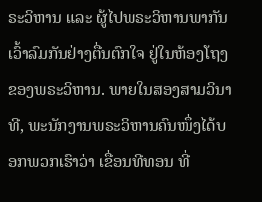ຣະວິຫານ ແລະ ຜູ້ໄປພຣະວິຫານພາກັນເວົ້າລົມກັນຢ່າງຕື່ນຕົກໃຈ ຢູ່ໃນຫ້ອງໂຖງຂອງພຣະວິຫານ. ພາຍໃນສອງສາມວິນາທີ, ພະນັກງານພຣະວິຫານຄົນໜຶ່ງໄດ້ບອກພວກເຮົາວ່າ ເຂື່ອນທີທອນ ທີ່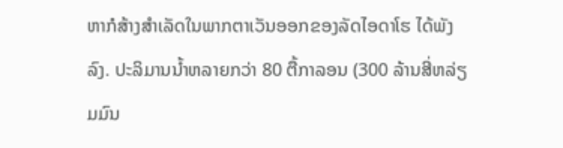ຫາກໍສ້າງສຳເລັດໃນພາກຕາເວັນອອກຂອງລັດໄອດາໂຮ ໄດ້ພັງລົງ. ປະລິມານນ້ຳຫລາຍກວ່າ 80 ຕື້ກາລອນ (300 ລ້ານສີ່ຫລ່ຽມມົນ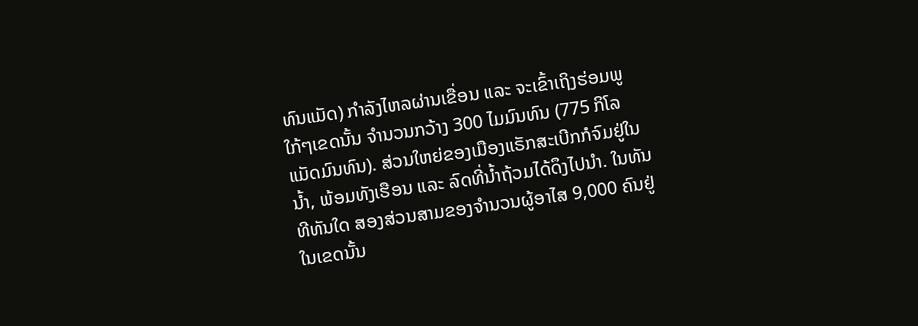ທົນແມັດ) ກຳລັງໄຫລຜ່ານເຂື່ອນ ແລະ ຈະເຂົ້າເຖິງຮ່ອມພູໃກ້ໆເຂດນັ້ນ ຈຳນວນກວ້າງ 300 ໄມມົນທົນ (775 ກິໂລແມັດມົນທົນ). ສ່ວນໃຫຍ່ຂອງເມືອງແຣັກສະເບີກກໍຈົມຢູ່ໃນນ້ຳ, ພ້ອມທັງເຮືອນ ແລະ ລົດທີ່ນ້ຳຖ້ວມໄດ້ດຶງໄປນຳ. ໃນທັນທີທັນໃດ ສອງສ່ວນສາມຂອງຈຳນວນຜູ້ອາໄສ 9,000 ຄົນຢູ່ໃນເຂດນັ້ນ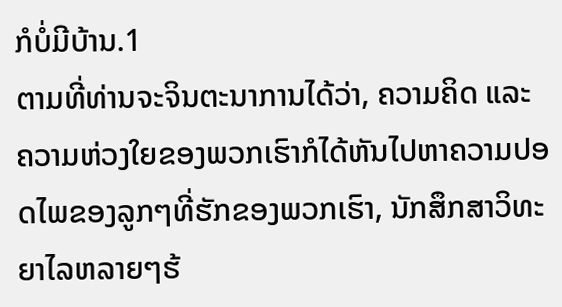ກໍບໍ່ມີບ້ານ.1
ຕາມທີ່ທ່ານຈະຈິນຕະນາການໄດ້ວ່າ, ຄວາມຄິດ ແລະ ຄວາມຫ່ວງໃຍຂອງພວກເຮົາກໍໄດ້ຫັນໄປຫາຄວາມປອດໄພຂອງລູກໆທີ່ຮັກຂອງພວກເຮົາ, ນັກສຶກສາວິທະຍາໄລຫລາຍໆຮ້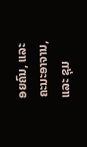ອຍຄົນ, ແລະ ຄະນະອາຈານ, ແລະ ຊຸມ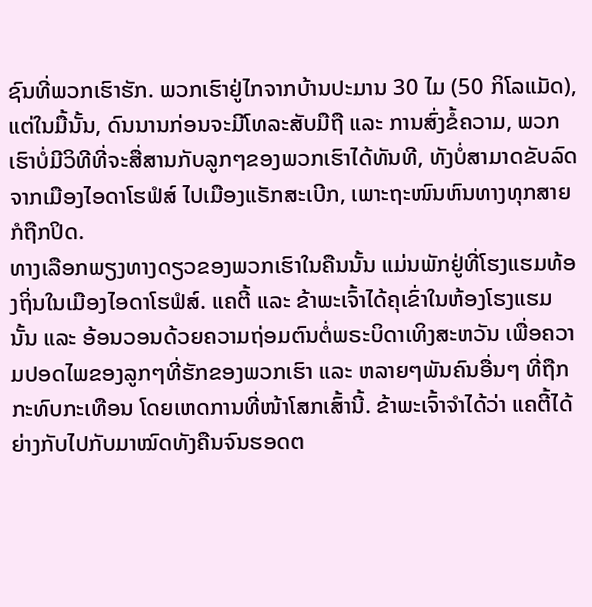ຊົນທີ່ພວກເຮົາຮັກ. ພວກເຮົາຢູ່ໄກຈາກບ້ານປະມານ 30 ໄມ (50 ກິໂລແມັດ), ແຕ່ໃນມື້ນັ້ນ, ດົນນານກ່ອນຈະມີໂທລະສັບມືຖື ແລະ ການສົ່ງຂໍ້ຄວາມ, ພວກເຮົາບໍ່ມີວິທີທີ່ຈະສື່ສານກັບລູກໆຂອງພວກເຮົາໄດ້ທັນທີ, ທັງບໍ່ສາມາດຂັບລົດຈາກເມືອງໄອດາໂຮຟໍສ໌ ໄປເມືອງແຣັກສະເບີກ, ເພາະຖະໜົນຫົນທາງທຸກສາຍກໍຖືກປິດ.
ທາງເລືອກພຽງທາງດຽວຂອງພວກເຮົາໃນຄືນນັ້ນ ແມ່ນພັກຢູ່ທີ່ໂຮງແຮມທ້ອງຖິ່ນໃນເມືອງໄອດາໂຮຟໍສ໌. ແຄຕີ້ ແລະ ຂ້າພະເຈົ້າໄດ້ຄຸເຂົ່າໃນຫ້ອງໂຮງແຮມນັ້ນ ແລະ ອ້ອນວອນດ້ວຍຄວາມຖ່ອມຕົນຕໍ່ພຣະບິດາເທິງສະຫວັນ ເພື່ອຄວາມປອດໄພຂອງລູກໆທີ່ຮັກຂອງພວກເຮົາ ແລະ ຫລາຍໆພັນຄົນອື່ນໆ ທີ່ຖືກກະທົບກະເທືອນ ໂດຍເຫດການທີ່ໜ້າໂສກເສົ້ານີ້. ຂ້າພະເຈົ້າຈຳໄດ້ວ່າ ແຄຕີ້ໄດ້ຍ່າງກັບໄປກັບມາໝົດທັງຄືນຈົນຮອດຕ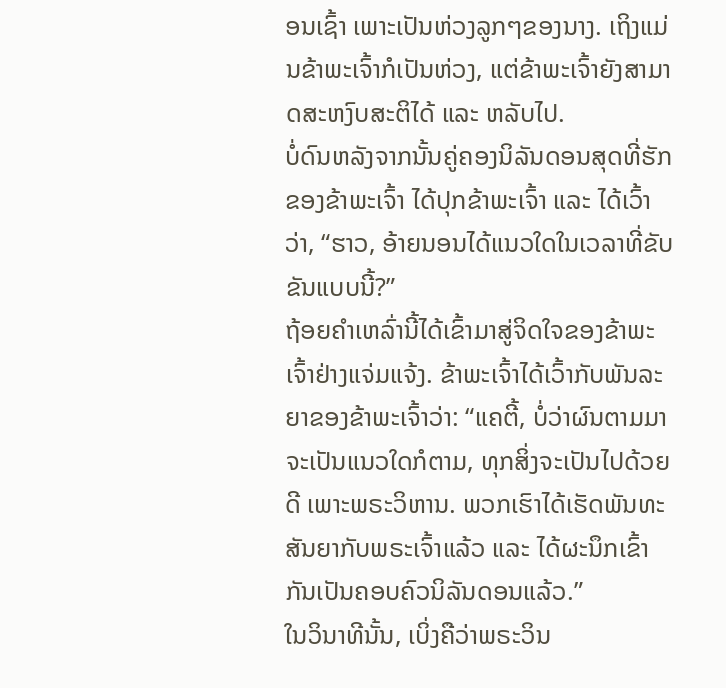ອນເຊົ້າ ເພາະເປັນຫ່ວງລູກໆຂອງນາງ. ເຖິງແມ່ນຂ້າພະເຈົ້າກໍເປັນຫ່ວງ, ແຕ່ຂ້າພະເຈົ້າຍັງສາມາດສະຫງົບສະຕິໄດ້ ແລະ ຫລັບໄປ.
ບໍ່ດົນຫລັງຈາກນັ້ນຄູ່ຄອງນິລັນດອນສຸດທີ່ຮັກຂອງຂ້າພະເຈົ້າ ໄດ້ປຸກຂ້າພະເຈົ້າ ແລະ ໄດ້ເວົ້າວ່າ, “ຮາວ, ອ້າຍນອນໄດ້ແນວໃດໃນເວລາທີ່ຂັບຂັນແບບນີ້?”
ຖ້ອຍຄຳເຫລົ່ານີ້ໄດ້ເຂົ້າມາສູ່ຈິດໃຈຂອງຂ້າພະເຈົ້າຢ່າງແຈ່ມແຈ້ງ. ຂ້າພະເຈົ້າໄດ້ເວົ້າກັບພັນລະຍາຂອງຂ້າພະເຈົ້າວ່າ: “ແຄຕີ້, ບໍ່ວ່າຜົນຕາມມາຈະເປັນແນວໃດກໍຕາມ, ທຸກສິ່ງຈະເປັນໄປດ້ວຍດີ ເພາະພຣະວິຫານ. ພວກເຮົາໄດ້ເຮັດພັນທະສັນຍາກັບພຣະເຈົ້າແລ້ວ ແລະ ໄດ້ຜະນຶກເຂົ້າກັນເປັນຄອບຄົວນິລັນດອນແລ້ວ.”
ໃນວິນາທີນັ້ນ, ເບິ່ງຄືວ່າພຣະວິນ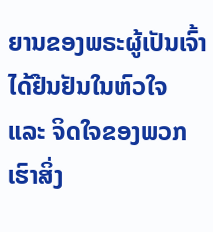ຍານຂອງພຣະຜູ້ເປັນເຈົ້າໄດ້ຢືນຢັນໃນຫົວໃຈ ແລະ ຈິດໃຈຂອງພວກເຮົາສິ່ງ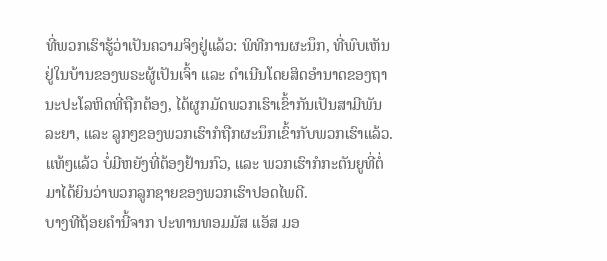ທີ່ພວກເຮົາຮູ້ວ່າເປັນຄວາມຈິງຢູ່ແລ້ວ: ພິທີການຜະນຶກ, ທີ່ພົບເຫັນຢູ່ໃນບ້ານຂອງພຣະຜູ້ເປັນເຈົ້າ ແລະ ດຳເນີນໂດຍສິດອຳນາດຂອງຖານະປະໂລຫິດທີ່ຖືກຕ້ອງ, ໄດ້ຜູກມັດພວກເຮົາເຂົ້າກັນເປັນສາມີພັນລະຍາ, ແລະ ລູກໆຂອງພວກເຮົາກໍຖືກຜະນຶກເຂົ້າກັບພວກເຮົາແລ້ວ. ແທ້ໆແລ້ວ ບໍ່ມີຫຍັງທີ່ຕ້ອງຢ້ານກົວ, ແລະ ພວກເຮົາກໍກະຕັນຍູທີ່ຕໍ່ມາໄດ້ຍິນວ່າພວກລູກຊາຍຂອງພວກເຮົາປອດໄພດີ.
ບາງທີຖ້ອຍຄຳນີ້ຈາກ ປະທານທອມມັສ ແອັສ ມອ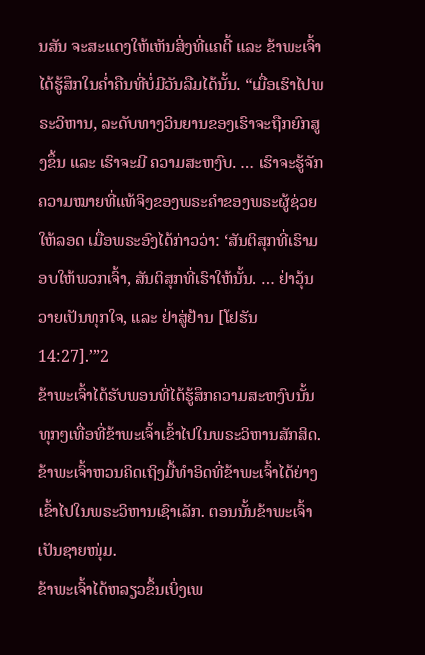ນສັນ ຈະສະແດງໃຫ້ເຫັນສິ່ງທີ່ແຄຕີ້ ແລະ ຂ້າພະເຈົ້າໄດ້ຮູ້ສຶກໃນຄ່ຳຄືນທີ່ບໍ່ມີວັນລືມໄດ້ນັ້ນ. “ເມື່ອເຮົາໄປພຣະວິຫານ, ລະດັບທາງວິນຍານຂອງເຮົາຈະຖືກຍົກສູງຂຶ້ນ ແລະ ເຮົາຈະມີ ຄວາມສະຫງົບ. … ເຮົາຈະຮູ້ຈັກຄວາມໝາຍທີ່ແທ້ຈິງຂອງພຣະຄຳຂອງພຣະຜູ້ຊ່ວຍໃຫ້ລອດ ເມື່ອພຣະອົງໄດ້ກ່າວວ່າ: ‘ສັນຕິສຸກທີ່ເຮົາມອບໃຫ້ພວກເຈົ້າ, ສັນຕິສຸກທີ່ເຮົາໃຫ້ນັ້ນ. … ຢ່າວຸ້ນວາຍເປັນທຸກໃຈ, ແລະ ຢ່າສູ່ຢ້ານ [ໂຢຮັນ 14:27].’”2
ຂ້າພະເຈົ້າໄດ້ຮັບພອນທີ່ໄດ້ຮູ້ສຶກຄວາມສະຫງົບນັ້ນທຸກໆເທື່ອທີ່ຂ້າພະເຈົ້າເຂົ້າໄປໃນພຣະວິຫານສັກສິດ. ຂ້າພະເຈົ້າຫວນຄິດເຖິງມື້ທຳອິດທີ່ຂ້າພະເຈົ້າໄດ້ຍ່າງເຂົ້າໄປໃນພຣະວິຫານເຊົາເລັກ. ຕອນນັ້ນຂ້າພະເຈົ້າເປັນຊາຍໜຸ່ມ.
ຂ້າພະເຈົ້າໄດ້ຫລຽວຂຶ້ນເບິ່ງເພ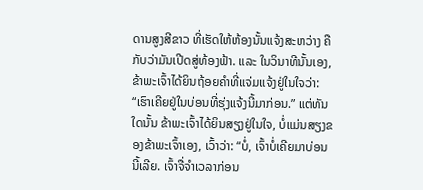ດານສູງສີຂາວ ທີ່ເຮັດໃຫ້ຫ້ອງນັ້ນແຈ້ງສະຫວ່າງ ຄືກັບວ່າມັນເປີດສູ່ທ້ອງຟ້າ. ແລະ ໃນວິນາທີນັ້ນເອງ, ຂ້າພະເຈົ້າໄດ້ຍິນຖ້ອຍຄຳທີ່ແຈ່ມແຈ້ງຢູ່ໃນໃຈວ່າ: “ເຮົາເຄີຍຢູ່ໃນບ່ອນທີ່ຮຸ່ງແຈ້ງນີ້ມາກ່ອນ.” ແຕ່ທັນໃດນັ້ນ ຂ້າພະເຈົ້າໄດ້ຍິນສຽງຢູ່ໃນໃຈ, ບໍ່ແມ່ນສຽງຂອງຂ້າພະເຈົ້າເອງ, ເວົ້າວ່າ: “ບໍ່, ເຈົ້າບໍ່ເຄີຍມາບ່ອນນີ້ເລີຍ. ເຈົ້າຈື່ຈຳເວລາກ່ອນ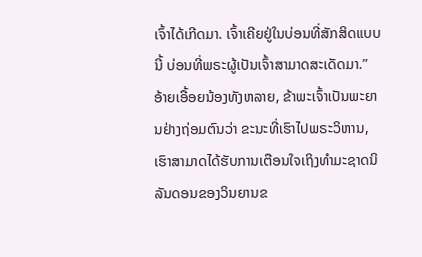ເຈົ້າໄດ້ເກີດມາ. ເຈົ້າເຄີຍຢູ່ໃນບ່ອນທີ່ສັກສິດແບບນີ້ ບ່ອນທີ່ພຣະຜູ້ເປັນເຈົ້າສາມາດສະເດັດມາ.”
ອ້າຍເອື້ອຍນ້ອງທັງຫລາຍ, ຂ້າພະເຈົ້າເປັນພະຍານຢ່າງຖ່ອມຕົນວ່າ ຂະນະທີ່ເຮົາໄປພຣະວິຫານ, ເຮົາສາມາດໄດ້ຮັບການເຕືອນໃຈເຖິງທຳມະຊາດນິລັນດອນຂອງວິນຍານຂ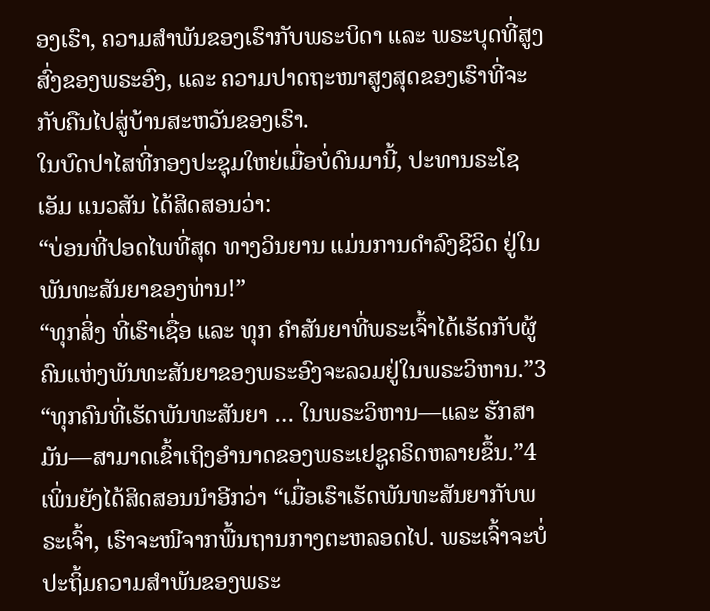ອງເຮົາ, ຄວາມສຳພັນຂອງເຮົາກັບພຣະບິດາ ແລະ ພຣະບຸດທີ່ສູງສົ່ງຂອງພຣະອົງ, ແລະ ຄວາມປາດຖະໜາສູງສຸດຂອງເຮົາທີ່ຈະກັບຄືນໄປສູ່ບ້ານສະຫວັນຂອງເຮົາ.
ໃນບົດປາໄສທີ່ກອງປະຊຸມໃຫຍ່ເມື່ອບໍ່ດົນມານີ້, ປະທານຣະໂຊ ເອັມ ແນວສັນ ໄດ້ສິດສອນວ່າ:
“ບ່ອນທີ່ປອດໄພທີ່ສຸດ ທາງວິນຍານ ແມ່ນການດຳລົງຊີວິດ ຢູ່ໃນ ພັນທະສັນຍາຂອງທ່ານ!”
“ທຸກສິ່ງ ທີ່ເຮົາເຊື່ອ ແລະ ທຸກ ຄຳສັນຍາທີ່ພຣະເຈົ້າໄດ້ເຮັດກັບຜູ້ຄົນແຫ່ງພັນທະສັນຍາຂອງພຣະອົງຈະລວມຢູ່ໃນພຣະວິຫານ.”3
“ທຸກຄົນທີ່ເຮັດພັນທະສັນຍາ … ໃນພຣະວິຫານ—ແລະ ຮັກສາມັນ—ສາມາດເຂົ້າເຖິງອຳນາດຂອງພຣະເຢຊູຄຣິດຫລາຍຂຶ້ນ.”4
ເພິ່ນຍັງໄດ້ສິດສອນນຳອີກວ່າ “ເມື່ອເຮົາເຮັດພັນທະສັນຍາກັບພຣະເຈົ້າ, ເຮົາຈະໜີຈາກພື້ນຖານກາງຕະຫລອດໄປ. ພຣະເຈົ້າຈະບໍ່ປະຖິ້ມຄວາມສຳພັນຂອງພຣະ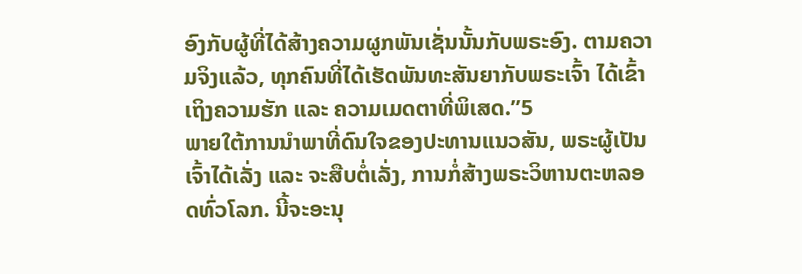ອົງກັບຜູ້ທີ່ໄດ້ສ້າງຄວາມຜູກພັນເຊັ່ນນັ້ນກັບພຣະອົງ. ຕາມຄວາມຈິງແລ້ວ, ທຸກຄົນທີ່ໄດ້ເຮັດພັນທະສັນຍາກັບພຣະເຈົ້າ ໄດ້ເຂົ້າເຖິງຄວາມຮັກ ແລະ ຄວາມເມດຕາທີ່ພິເສດ.”5
ພາຍໃຕ້ການນຳພາທີ່ດົນໃຈຂອງປະທານແນວສັນ, ພຣະຜູ້ເປັນເຈົ້າໄດ້ເລັ່ງ ແລະ ຈະສືບຕໍ່ເລັ່ງ, ການກໍ່ສ້າງພຣະວິຫານຕະຫລອດທົ່ວໂລກ. ນີ້ຈະອະນຸ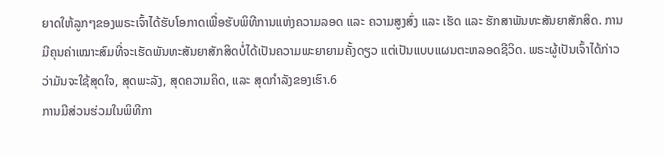ຍາດໃຫ້ລູກໆຂອງພຣະເຈົ້າໄດ້ຮັບໂອກາດເພື່ອຮັບພິທີການແຫ່ງຄວາມລອດ ແລະ ຄວາມສູງສົ່ງ ແລະ ເຮັດ ແລະ ຮັກສາພັນທະສັນຍາສັກສິດ. ການມີຄຸນຄ່າເໝາະສົມທີ່ຈະເຮັດພັນທະສັນຍາສັກສິດບໍ່ໄດ້ເປັນຄວາມພະຍາຍາມຄັ້ງດຽວ ແຕ່ເປັນແບບແຜນຕະຫລອດຊີວິດ. ພຣະຜູ້ເປັນເຈົ້າໄດ້ກ່າວວ່າມັນຈະໃຊ້ສຸດໃຈ, ສຸດພະລັງ, ສຸດຄວາມຄິດ, ແລະ ສຸດກຳລັງຂອງເຮົາ.6
ການມີສ່ວນຮ່ວມໃນພິທີກາ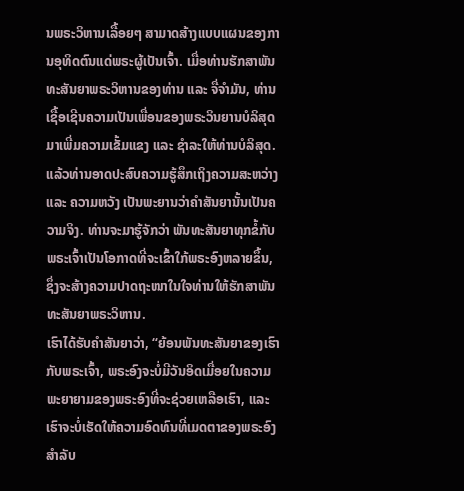ນພຣະວິຫານເລື້ອຍໆ ສາມາດສ້າງແບບແຜນຂອງການອຸທິດຕົນແດ່ພຣະຜູ້ເປັນເຈົ້າ. ເມື່ອທ່ານຮັກສາພັນທະສັນຍາພຣະວິຫານຂອງທ່ານ ແລະ ຈື່ຈຳມັນ, ທ່ານເຊື້ອເຊີນຄວາມເປັນເພື່ອນຂອງພຣະວິນຍານບໍລິສຸດມາເພີ່ມຄວາມເຂັ້ມແຂງ ແລະ ຊຳລະໃຫ້ທ່ານບໍລິສຸດ.
ແລ້ວທ່ານອາດປະສົບຄວາມຮູ້ສຶກເຖິງຄວາມສະຫວ່າງ ແລະ ຄວາມຫວັງ ເປັນພະຍານວ່າຄຳສັນຍານັ້ນເປັນຄວາມຈິງ. ທ່ານຈະມາຮູ້ຈັກວ່າ ພັນທະສັນຍາທຸກຂໍ້ກັບພຣະເຈົ້າເປັນໂອກາດທີ່ຈະເຂົ້າໃກ້ພຣະອົງຫລາຍຂຶ້ນ, ຊຶ່ງຈະສ້າງຄວາມປາດຖະໜາໃນໃຈທ່ານໃຫ້ຮັກສາພັນທະສັນຍາພຣະວິຫານ.
ເຮົາໄດ້ຮັບຄຳສັນຍາວ່າ, “ຍ້ອນພັນທະສັນຍາຂອງເຮົາກັບພຣະເຈົ້າ, ພຣະອົງຈະບໍ່ມີວັນອິດເມື່ອຍໃນຄວາມພະຍາຍາມຂອງພຣະອົງທີ່ຈະຊ່ວຍເຫລືອເຮົາ, ແລະ ເຮົາຈະບໍ່ເຮັດໃຫ້ຄວາມອົດທົນທີ່ເມດຕາຂອງພຣະອົງສຳລັບ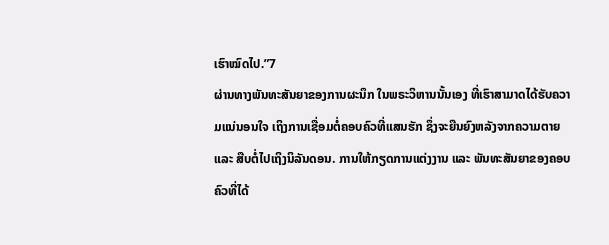ເຮົາໝົດໄປ.”7
ຜ່ານທາງພັນທະສັນຍາຂອງການຜະນຶກ ໃນພຣະວິຫານນັ້ນເອງ ທີ່ເຮົາສາມາດໄດ້ຮັບຄວາມແນ່ນອນໃຈ ເຖິງການເຊື່ອມຕໍ່ຄອບຄົວທີ່ແສນຮັກ ຊຶ່ງຈະຍືນຍົງຫລັງຈາກຄວາມຕາຍ ແລະ ສືບຕໍ່ໄປເຖິງນິລັນດອນ. ການໃຫ້ກຽດການແຕ່ງງານ ແລະ ພັນທະສັນຍາຂອງຄອບຄົວທີ່ໄດ້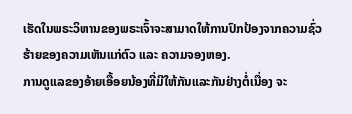ເຮັດໃນພຣະວິຫານຂອງພຣະເຈົ້າຈະສາມາດໃຫ້ການປົກປ້ອງຈາກຄວາມຊົ່ວຮ້າຍຂອງຄວາມເຫັນແກ່ຕົວ ແລະ ຄວາມຈອງຫອງ.
ການດູແລຂອງອ້າຍເອື້ອຍນ້ອງທີ່ມີໃຫ້ກັນແລະກັນຢ່າງຕໍ່ເນື່ອງ ຈະ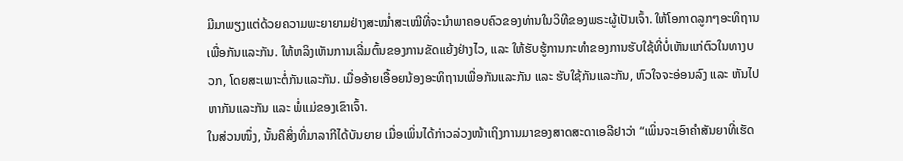ມີມາພຽງແຕ່ດ້ວຍຄວາມພະຍາຍາມຢ່າງສະໝ່ຳສະເໝີທີ່ຈະນຳພາຄອບຄົວຂອງທ່ານໃນວິທີຂອງພຣະຜູ້ເປັນເຈົ້າ. ໃຫ້ໂອກາດລູກໆອະທິຖານເພື່ອກັນແລະກັນ. ໃຫ້ຫລິງເຫັນການເລີ່ມຕົ້ນຂອງການຂັດແຍ້ງຢ່າງໄວ, ແລະ ໃຫ້ຮັບຮູ້ການກະທຳຂອງການຮັບໃຊ້ທີ່ບໍ່ເຫັນແກ່ຕົວໃນທາງບວກ, ໂດຍສະເພາະຕໍ່ກັນແລະກັນ. ເມື່ອອ້າຍເອື້ອຍນ້ອງອະທິຖານເພື່ອກັນແລະກັນ ແລະ ຮັບໃຊ້ກັນແລະກັນ, ຫົວໃຈຈະອ່ອນລົງ ແລະ ຫັນໄປຫາກັນແລະກັນ ແລະ ພໍ່ແມ່ຂອງເຂົາເຈົ້າ.
ໃນສ່ວນໜຶ່ງ, ນັ້ນຄືສິ່ງທີ່ມາລາກີໄດ້ບັນຍາຍ ເມື່ອເພິ່ນໄດ້ກ່າວລ່ວງໜ້າເຖິງການມາຂອງສາດສະດາເອລີຢາວ່າ “ເພິ່ນຈະເອົາຄຳສັນຍາທີ່ເຮັດ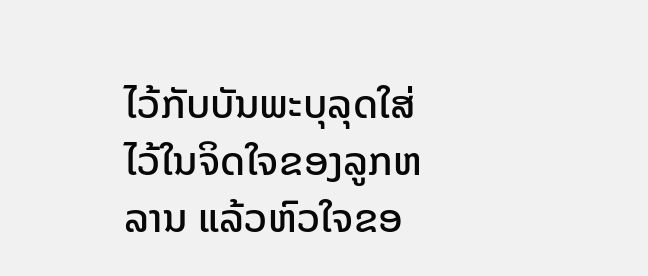ໄວ້ກັບບັນພະບຸລຸດໃສ່ໄວ້ໃນຈິດໃຈຂອງລູກຫລານ ແລ້ວຫົວໃຈຂອ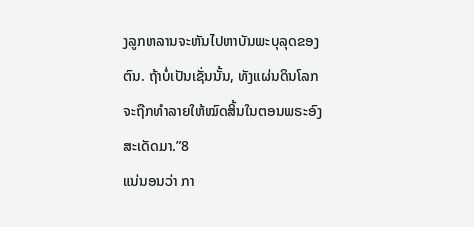ງລູກຫລານຈະຫັນໄປຫາບັນພະບຸລຸດຂອງຕົນ. ຖ້າບໍ່ເປັນເຊັ່ນນັ້ນ, ທັງແຜ່ນດິນໂລກຈະຖືກທຳລາຍໃຫ້ໝົດສິ້ນໃນຕອນພຣະອົງສະເດັດມາ.”8
ແນ່ນອນວ່າ ກາ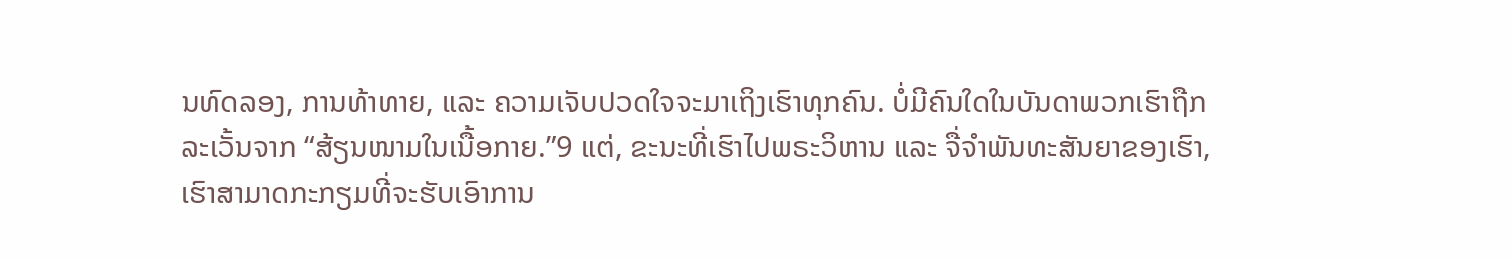ນທົດລອງ, ການທ້າທາຍ, ແລະ ຄວາມເຈັບປວດໃຈຈະມາເຖິງເຮົາທຸກຄົນ. ບໍ່ມີຄົນໃດໃນບັນດາພວກເຮົາຖືກລະເວັ້ນຈາກ “ສ້ຽນໜາມໃນເນື້ອກາຍ.”9 ແຕ່, ຂະນະທີ່ເຮົາໄປພຣະວິຫານ ແລະ ຈື່ຈຳພັນທະສັນຍາຂອງເຮົາ, ເຮົາສາມາດກະກຽມທີ່ຈະຮັບເອົາການ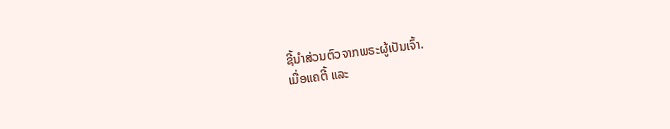ຊີ້ນຳສ່ວນຕົວຈາກພຣະຜູ້ເປັນເຈົ້າ.
ເມື່ອແຄຕີ້ ແລະ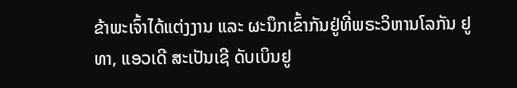ຂ້າພະເຈົ້າໄດ້ແຕ່ງງານ ແລະ ຜະນຶກເຂົ້າກັນຢູ່ທີ່ພຣະວິຫານໂລກັນ ຢູທາ, ແອວເດີ ສະເປັນເຊີ ດັບເບິນຢູ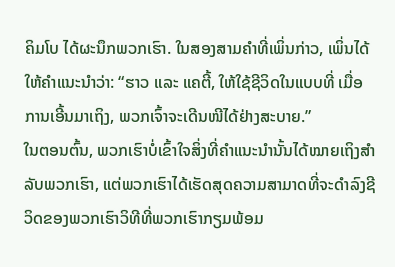ຄິມໂບ ໄດ້ຜະນຶກພວກເຮົາ. ໃນສອງສາມຄຳທີ່ເພິ່ນກ່າວ, ເພິ່ນໄດ້ໃຫ້ຄຳແນະນຳວ່າ: “ຮາວ ແລະ ແຄຕີ້, ໃຫ້ໃຊ້ຊີວິດໃນແບບທີ່ ເມື່ອການເອີ້ນມາເຖິງ, ພວກເຈົ້າຈະເດີນໜີໄດ້ຢ່າງສະບາຍ.”
ໃນຕອນຕົ້ນ, ພວກເຮົາບໍ່ເຂົ້າໃຈສິ່ງທີ່ຄຳແນະນຳນັ້ນໄດ້ໝາຍເຖິງສຳລັບພວກເຮົາ, ແຕ່ພວກເຮົາໄດ້ເຮັດສຸດຄວາມສາມາດທີ່ຈະດຳລົງຊີວິດຂອງພວກເຮົາວິທີທີ່ພວກເຮົາກຽມພ້ອມ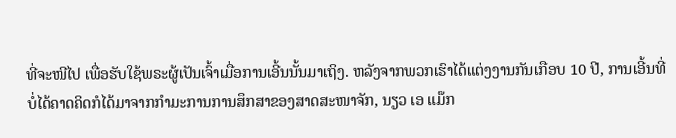ທີ່ຈະໜີໄປ ເພື່ອຮັບໃຊ້ພຣະຜູ້ເປັນເຈົ້າເມື່ອການເອີ້ນນັ້ນມາເຖິງ. ຫລັງຈາກພວກເຮົາໄດ້ແຕ່ງງານກັນເກືອບ 10 ປີ, ການເອີ້ນທີ່ບໍ່ໄດ້ຄາດຄິດກໍໄດ້ມາຈາກກຳມະການການສຶກສາຂອງສາດສະໜາຈັກ, ນຽວ ເອ ແມ໊ກ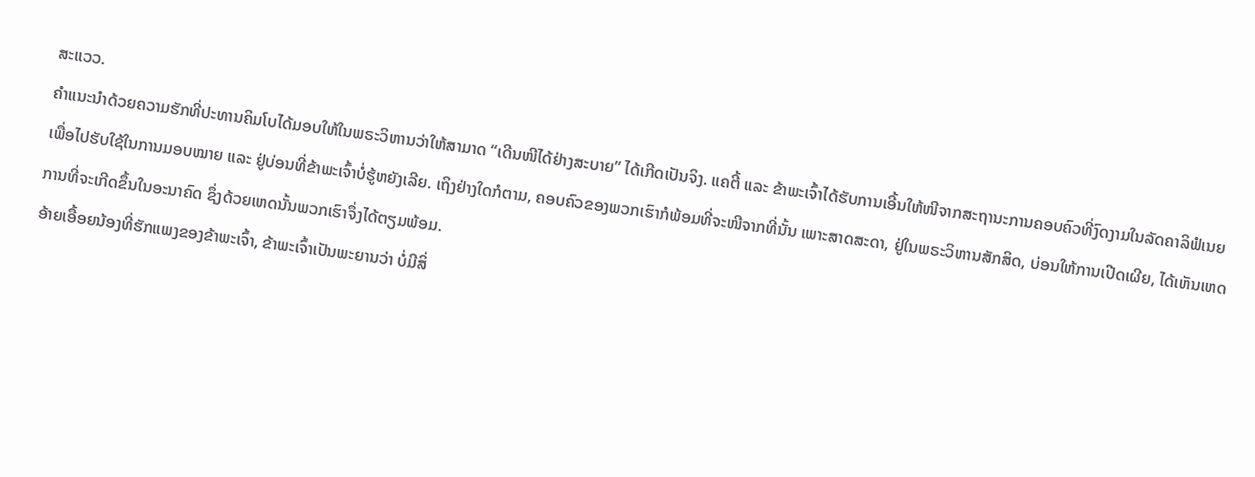ສະແວວ.
ຄຳແນະນຳດ້ວຍຄວາມຮັກທີ່ປະທານຄິມໂບໄດ້ມອບໃຫ້ໃນພຣະວິຫານວ່າໃຫ້ສາມາດ “ເດີນໜີໄດ້ຢ່າງສະບາຍ” ໄດ້ເກີດເປັນຈິງ. ແຄຕີ້ ແລະ ຂ້າພະເຈົ້າໄດ້ຮັບການເອີ້ນໃຫ້ໜີຈາກສະຖານະການຄອບຄົວທີ່ງົດງາມໃນລັດຄາລິຟໍເນຍ ເພື່ອໄປຮັບໃຊ້ໃນການມອບໝາຍ ແລະ ຢູ່ບ່ອນທີ່ຂ້າພະເຈົ້າບໍ່ຮູ້ຫຍັງເລີຍ. ເຖິງຢ່າງໃດກໍຕາມ, ຄອບຄົວຂອງພວກເຮົາກໍພ້ອມທີ່ຈະໜີຈາກທີ່ນັ້ນ ເພາະສາດສະດາ, ຢູ່ໃນພຣະວິຫານສັກສິດ, ບ່ອນໃຫ້ການເປີດເຜີຍ, ໄດ້ເຫັນເຫດການທີ່ຈະເກີດຂຶ້ນໃນອະນາຄົດ ຊຶ່ງດ້ວຍເຫດນັ້ນພວກເຮົາຈຶ່ງໄດ້ຕຽມພ້ອມ.
ອ້າຍເອື້ອຍນ້ອງທີ່ຮັກແພງຂອງຂ້າພະເຈົ້າ, ຂ້າພະເຈົ້າເປັນພະຍານວ່າ ບໍ່ມີສິ່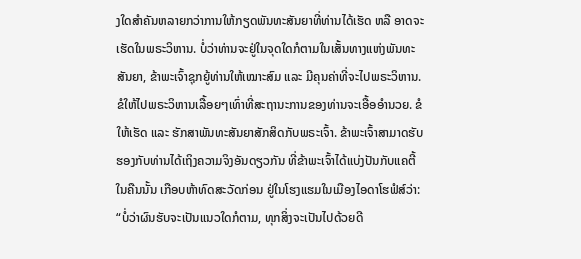ງໃດສຳຄັນຫລາຍກວ່າການໃຫ້ກຽດພັນທະສັນຍາທີ່ທ່ານໄດ້ເຮັດ ຫລື ອາດຈະເຮັດໃນພຣະວິຫານ. ບໍ່ວ່າທ່ານຈະຢູ່ໃນຈຸດໃດກໍຕາມໃນເສັ້ນທາງແຫ່ງພັນທະສັນຍາ, ຂ້າພະເຈົ້າຊຸກຍູ້ທ່ານໃຫ້ເໝາະສົມ ແລະ ມີຄຸນຄ່າທີ່ຈະໄປພຣະວິຫານ. ຂໍໃຫ້ໄປພຣະວິຫານເລື້ອຍໆເທົ່າທີ່ສະຖານະການຂອງທ່ານຈະເອື້ອອຳນວຍ. ຂໍໃຫ້ເຮັດ ແລະ ຮັກສາພັນທະສັນຍາສັກສິດກັບພຣະເຈົ້າ. ຂ້າພະເຈົ້າສາມາດຮັບຮອງກັບທ່ານໄດ້ເຖິງຄວາມຈິງອັນດຽວກັນ ທີ່ຂ້າພະເຈົ້າໄດ້ແບ່ງປັນກັບແຄຕີ້ໃນຄືນນັ້ນ ເກືອບຫ້າທົດສະວັດກ່ອນ ຢູ່ໃນໂຮງແຮມໃນເມືອງໄອດາໂຮຟໍສ໌ວ່າ: “ບໍ່ວ່າຜົນຮັບຈະເປັນແນວໃດກໍຕາມ, ທຸກສິ່ງຈະເປັນໄປດ້ວຍດີ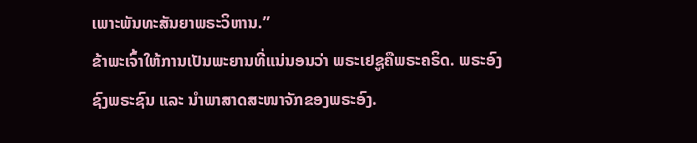ເພາະພັນທະສັນຍາພຣະວິຫານ.”
ຂ້າພະເຈົ້າໃຫ້ການເປັນພະຍານທີ່ແນ່ນອນວ່າ ພຣະເຢຊູຄືພຣະຄຣິດ. ພຣະອົງຊົງພຣະຊົນ ແລະ ນຳພາສາດສະໜາຈັກຂອງພຣະອົງ.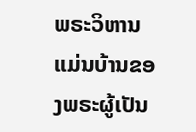ພຣະວິຫານແມ່ນບ້ານຂອງພຣະຜູ້ເປັນ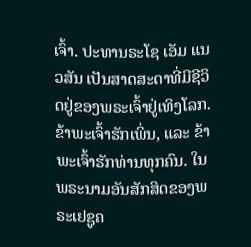ເຈົ້າ. ປະທານຣະໂຊ ເອັມ ແນວສັນ ເປັນສາດສະດາທີ່ມີຊີວິດຢູ່ຂອງພຣະເຈົ້າຢູ່ເທິງໂລກ. ຂ້າພະເຈົ້າຮັກເພິ່ນ, ແລະ ຂ້າພະເຈົ້າຮັກທ່ານທຸກຄົນ. ໃນພຣະນາມອັນສັກສິດຂອງພຣະເຢຊູຄ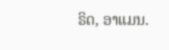ຣິດ, ອາແມນ.